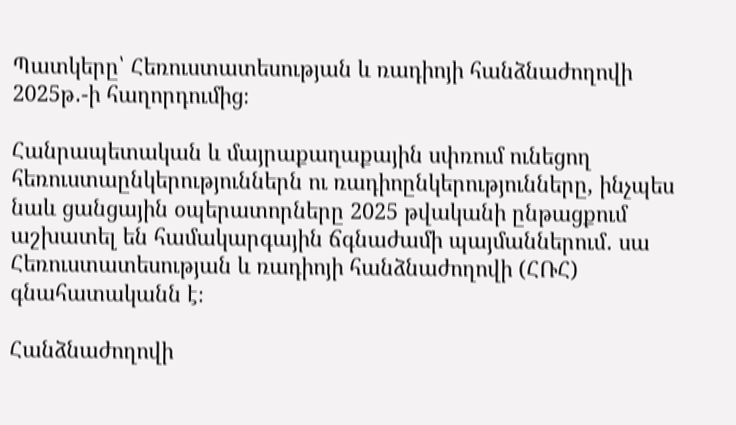Պատկերը՝ Հեռուստատեսության և ռադիոյի հանձնաժողովի 2025թ․-ի հաղորդումից։

Հանրապետական և մայրաքաղաքային սփռում ունեցող հեռուստաընկերություններն ու ռադիոընկերությունները, ինչպես նաև ցանցային օպերատորները 2025 թվականի ընթացքում աշխատել են համակարգային ճգնաժամի պայմաններում․ սա Հեռուստատեսության և ռադիոյի հանձնաժողովի (ՀՌՀ) գնահատականն է։

Հանձնաժողովի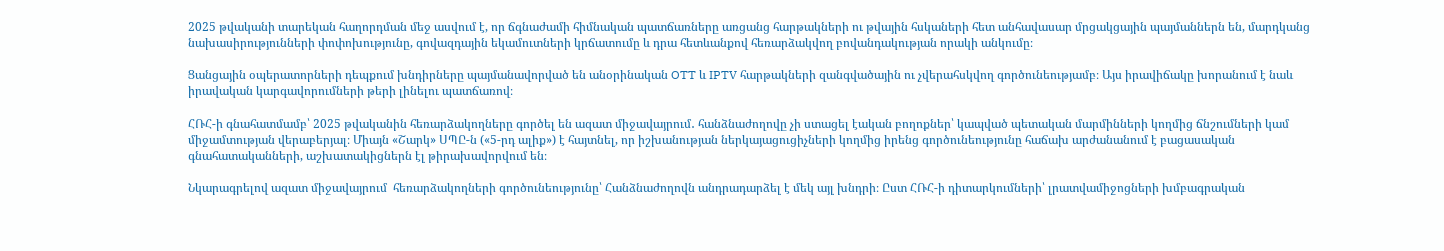2025 թվականի տարեկան հաղորդման մեջ ասվում է, որ ճգնաժամի հիմնական պատճառները առցանց հարթակների ու թվային հսկաների հետ անհավասար մրցակցային պայմաններն են, մարդկանց նախասիրությունների փոփոխությունը, գովազդային եկամուտների կրճատումը և դրա հետևանքով հեռարձակվող բովանդակության որակի անկումը։

Ցանցային օպերատորների դեպքում խնդիրները պայմանավորված են անօրինական OTT և IPTV հարթակների զանգվածային ու չվերահսկվող գործունեությամբ։ Այս իրավիճակը խորանում է նաև իրավական կարգավորումների թերի լինելու պատճառով։

ՀՌՀ-ի գնահատմամբ՝ 2025 թվականին հեռարձակողները գործել են ազատ միջավայրում․ հանձնաժողովը չի ստացել էական բողոքներ՝ կապված պետական մարմինների կողմից ճնշումների կամ միջամտության վերաբերյալ։ Միայն «Շարկ» ՍՊԸ-ն («5-րդ ալիք») է հայտնել, որ իշխանության ներկայացուցիչների կողմից իրենց գործունեությունը հաճախ արժանանում է բացասական գնահատականների, աշխատակիցներն էլ թիրախավորվում են։

Նկարագրելով ազատ միջավայրում  հեռարձակողների գործունեությունը՝ Հանձնաժողովն անդրադարձել է մեկ այլ խնդրի։ Ըստ ՀՌՀ-ի դիտարկումների՝ լրատվամիջոցների խմբագրական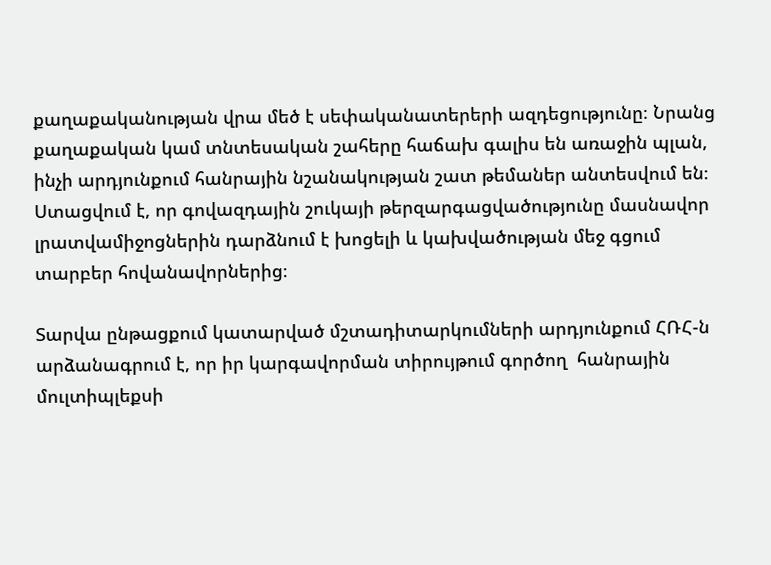քաղաքականության վրա մեծ է սեփականատերերի ազդեցությունը։ Նրանց քաղաքական կամ տնտեսական շահերը հաճախ գալիս են առաջին պլան, ինչի արդյունքում հանրային նշանակության շատ թեմաներ անտեսվում են։ Ստացվում է, որ գովազդային շուկայի թերզարգացվածությունը մասնավոր լրատվամիջոցներին դարձնում է խոցելի և կախվածության մեջ գցում տարբեր հովանավորներից։

Տարվա ընթացքում կատարված մշտադիտարկումների արդյունքում ՀՌՀ-ն արձանագրում է, որ իր կարգավորման տիրույթում գործող  հանրային մուլտիպլեքսի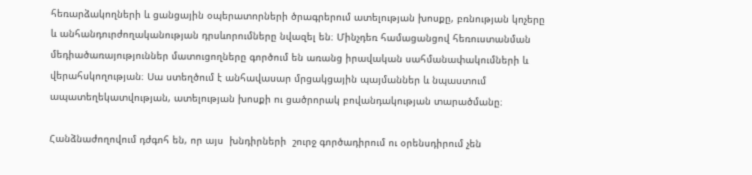հեռարձակողների և ցանցային օպերատորների ծրագրերում ատելության խոսքը, բռնության կոչերը և անհանդուրժողականության դրսևորումները նվազել են։ Մինչդեռ համացանցով հեռուստանման մեդիածառայություններ մատուցողները գործում են առանց իրավական սահմանափակումների և վերահսկողության։ Սա ստեղծում է անհավասար մրցակցային պայմաններ և նպաստում ապատեղեկատվության, ատելության խոսքի ու ցածրորակ բովանդակության տարածմանը։

Հանձնաժողովում դժգոհ են, որ այս  խնդիրների  շուրջ գործադիրում ու օրենսդիրում չեն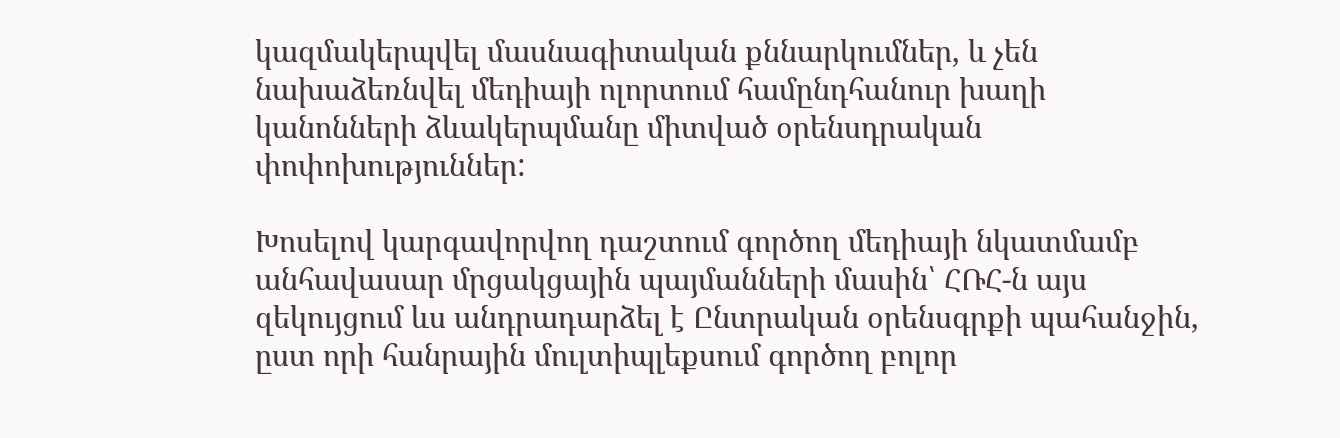կազմակերպվել մասնագիտական քննարկումներ, և չեն նախաձեռնվել մեդիայի ոլորտում համընդհանուր խաղի կանոնների ձևակերպմանը միտված օրենսդրական փոփոխություններ:

Խոսելով կարգավորվող դաշտում գործող մեդիայի նկատմամբ անհավասար մրցակցային պայմանների մասին՝ ՀՌՀ-ն այս զեկույցում ևս անդրադարձել է Ընտրական օրենսգրքի պահանջին, ըստ որի հանրային մուլտիպլեքսում գործող բոլոր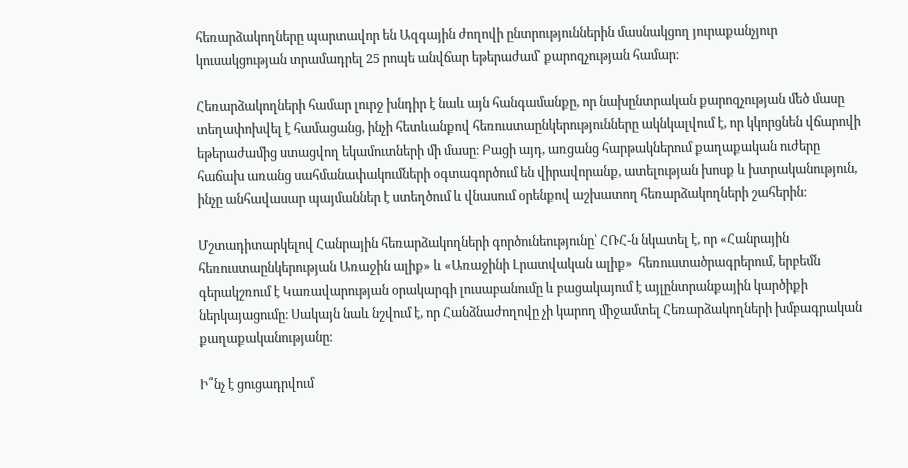հեռարձակողները պարտավոր են Ազգային ժողովի ընտրություններին մասնակցող յուրաքանչյուր կուսակցության տրամադրել 25 րոպե անվճար եթերաժամ՝ քարոզչության համար։

Հեռարձակողների համար լուրջ խնդիր է նաև այն հանգամանքը, որ նախընտրական քարոզչության մեծ մասը տեղափոխվել է համացանց, ինչի հետևանքով հեռուստաընկերությունները ակնկալվում է, որ կկորցնեն վճարովի եթերաժամից ստացվող եկամուտների մի մասը։ Բացի այդ, առցանց հարթակներում քաղաքական ուժերը հաճախ առանց սահմանափակումների օգտագործում են վիրավորանք, ատելության խոսք և խտրականություն, ինչը անհավասար պայմաններ է ստեղծում և վնասում օրենքով աշխատող հեռարձակողների շահերին։

Մշտադիտարկելով Հանրային հեռարձակողների գործունեությունը՝ ՀՌՀ-ն նկատել է, որ «Հանրային հեռուստաընկերության Առաջին ալիք» և «Առաջինի Լրատվական ալիք»  հեռուստածրագրերում, երբեմն  գերակշռում է Կառավարության օրակարգի լուսաբանումը և բացակայում է այլընտրանքային կարծիքի ներկայացումը։ Սակայն նաև նշվում է, որ Հանձնաժողովը չի կարող միջամտել Հեռարձակողների խմբագրական քաղաքականությանը։

Ի՞նչ է ցուցադրվում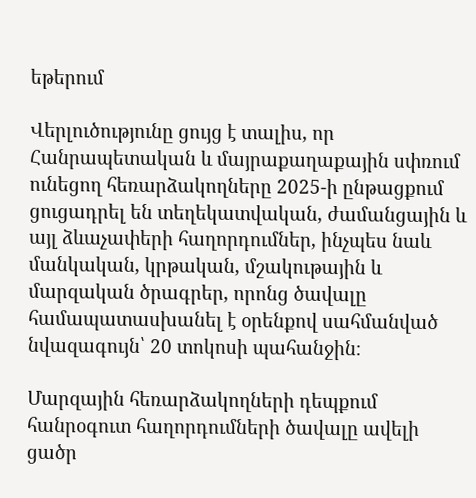եթերում

Վերլուծությունը ցույց է տալիս, որ Հանրապետական և մայրաքաղաքային սփռում ունեցող հեռարձակողները 2025-ի ընթացքում  ցուցադրել են տեղեկատվական, ժամանցային և այլ ձևաչափերի հաղորդումներ, ինչպես նաև մանկական, կրթական, մշակութային և մարզական ծրագրեր, որոնց ծավալը համապատասխանել է օրենքով սահմանված նվազագույն՝ 20 տոկոսի պահանջին։

Մարզային հեռարձակողների դեպքում հանրօգուտ հաղորդումների ծավալը ավելի ցածր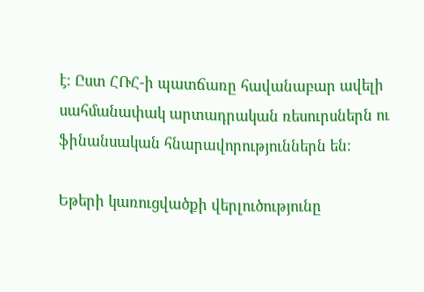է։ Ըստ ՀՌՀ-ի պատճառը հավանաբար ավելի սահմանափակ արտադրական ռեսուրսներն ու ֆինանսական հնարավորություններն են։

Եթերի կառուցվածքի վերլուծությունը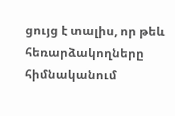ցույց է տալիս, որ թեև հեռարձակողները հիմնականում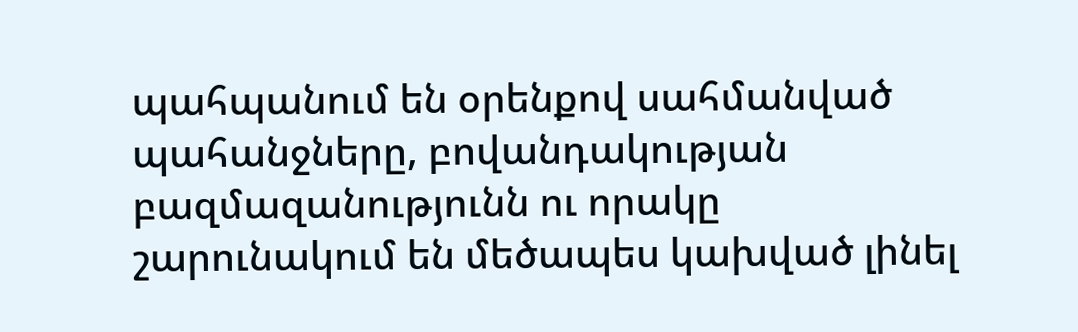պահպանում են օրենքով սահմանված պահանջները, բովանդակության բազմազանությունն ու որակը շարունակում են մեծապես կախված լինել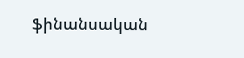ֆինանսական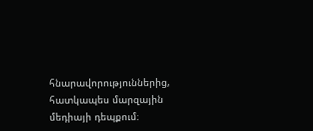հնարավորություններից, հատկապես մարզային մեդիայի դեպքում։